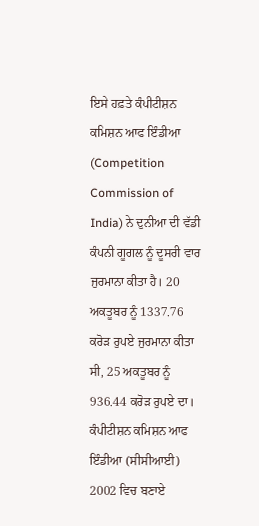ਇਸੇ ਹਫ਼ਤੇ ਕੰਪੀਟੀਸ਼ਨ ਕਮਿਸ਼ਨ ਆਫ ਇੰਡੀਆ (Competition Commission of India) ਨੇ ਦੁਨੀਆ ਦੀ ਵੱਡੀ ਕੰਪਨੀ ਗੂਗਲ ਨੂੰ ਦੂਸਰੀ ਵਾਰ ਜੁਰਮਾਨਾ ਕੀਤਾ ਹੈ। 20 ਅਕਤੂਬਰ ਨੂੰ 1337.76 ਕਰੋੜ ਰੁਪਏ ਜੁਰਮਾਨਾ ਕੀਤਾ ਸੀ, 25 ਅਕਤੂਬਰ ਨੂੰ 936.44 ਕਰੋੜ ਰੁਪਏ ਦਾ। ਕੰਪੀਟੀਸ਼ਨ ਕਮਿਸ਼ਨ ਆਫ ਇੰਡੀਆ (ਸੀਸੀਆਈ) 2002 ਵਿਚ ਬਣਾਏ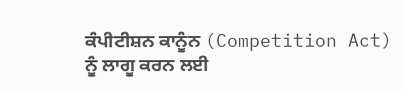ਕੰਪੀਟੀਸ਼ਨ ਕਾਨੂੰਨ (Competition Act) ਨੂੰ ਲਾਗੂ ਕਰਨ ਲਈ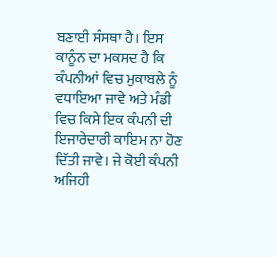ਬਣਾਈ ਸੰਸਥਾ ਹੈ। ਇਸ ਕਾਨੂੰਨ ਦਾ ਮਕਸਦ ਹੈ ਕਿ ਕੰਪਨੀਆਂ ਵਿਚ ਮੁਕਾਬਲੇ ਨੂੰ ਵਧਾਇਆ ਜਾਵੇ ਅਤੇ ਮੰਡੀ ਵਿਚ ਕਿਸੇ ਇਕ ਕੰਪਨੀ ਦੀ ਇਜਾਰੇਦਾਰੀ ਕਾਇਮ ਨਾ ਹੋਣ ਦਿੱਤੀ ਜਾਵੇ। ਜੇ ਕੋਈ ਕੰਪਨੀ ਅਜਿਹੀ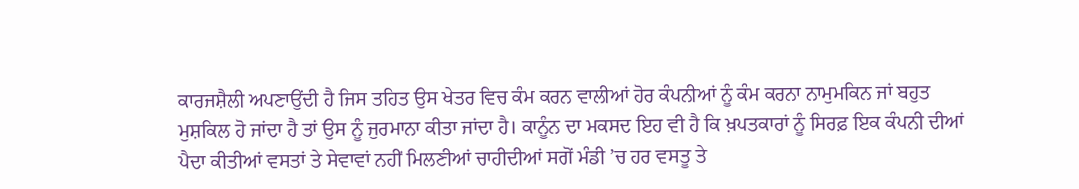ਕਾਰਜਸ਼ੈਲੀ ਅਪਣਾਉਂਦੀ ਹੈ ਜਿਸ ਤਹਿਤ ਉਸ ਖੇਤਰ ਵਿਚ ਕੰਮ ਕਰਨ ਵਾਲੀਆਂ ਹੋਰ ਕੰਪਨੀਆਂ ਨੂੰ ਕੰਮ ਕਰਨਾ ਨਾਮੁਮਕਿਨ ਜਾਂ ਬਹੁਤ ਮੁਸ਼ਕਿਲ ਹੋ ਜਾਂਦਾ ਹੈ ਤਾਂ ਉਸ ਨੂੰ ਜੁਰਮਾਨਾ ਕੀਤਾ ਜਾਂਦਾ ਹੈ। ਕਾਨੂੰਨ ਦਾ ਮਕਸਦ ਇਹ ਵੀ ਹੈ ਕਿ ਖ਼ਪਤਕਾਰਾਂ ਨੂੰ ਸਿਰਫ਼ ਇਕ ਕੰਪਨੀ ਦੀਆਂ ਪੈਦਾ ਕੀਤੀਆਂ ਵਸਤਾਂ ਤੇ ਸੇਵਾਵਾਂ ਨਹੀਂ ਮਿਲਣੀਆਂ ਚਾਹੀਦੀਆਂ ਸਗੋਂ ਮੰਡੀ ’ਚ ਹਰ ਵਸਤੂ ਤੇ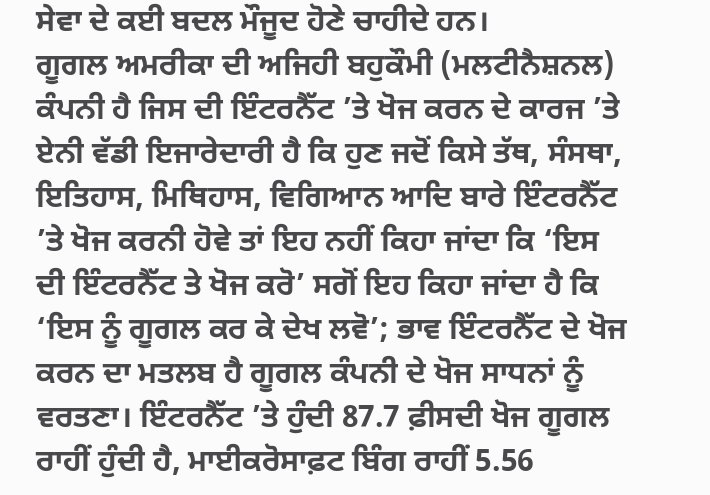ਸੇਵਾ ਦੇ ਕਈ ਬਦਲ ਮੌਜੂਦ ਹੋਣੇ ਚਾਹੀਦੇ ਹਨ।
ਗੂਗਲ ਅਮਰੀਕਾ ਦੀ ਅਜਿਹੀ ਬਹੁਕੌਮੀ (ਮਲਟੀਨੈਸ਼ਨਲ) ਕੰਪਨੀ ਹੈ ਜਿਸ ਦੀ ਇੰਟਰਨੈੱਟ ’ਤੇ ਖੋਜ ਕਰਨ ਦੇ ਕਾਰਜ ’ਤੇ ਏਨੀ ਵੱਡੀ ਇਜਾਰੇਦਾਰੀ ਹੈ ਕਿ ਹੁਣ ਜਦੋਂ ਕਿਸੇ ਤੱਥ, ਸੰਸਥਾ, ਇਤਿਹਾਸ, ਮਿਥਿਹਾਸ, ਵਿਗਿਆਨ ਆਦਿ ਬਾਰੇ ਇੰਟਰਨੈੱਟ ’ਤੇ ਖੋਜ ਕਰਨੀ ਹੋਵੇ ਤਾਂ ਇਹ ਨਹੀਂ ਕਿਹਾ ਜਾਂਦਾ ਕਿ ‘ਇਸ ਦੀ ਇੰਟਰਨੈੱਟ ਤੇ ਖੋਜ ਕਰੋ’ ਸਗੋਂ ਇਹ ਕਿਹਾ ਜਾਂਦਾ ਹੈ ਕਿ ‘ਇਸ ਨੂੰ ਗੂਗਲ ਕਰ ਕੇ ਦੇਖ ਲਵੋ’; ਭਾਵ ਇੰਟਰਨੈੱਟ ਦੇ ਖੋਜ ਕਰਨ ਦਾ ਮਤਲਬ ਹੈ ਗੂਗਲ ਕੰਪਨੀ ਦੇ ਖੋਜ ਸਾਧਨਾਂ ਨੂੰ ਵਰਤਣਾ। ਇੰਟਰਨੈੱਟ ’ਤੇ ਹੁੰਦੀ 87.7 ਫ਼ੀਸਦੀ ਖੋਜ ਗੂਗਲ ਰਾਹੀਂ ਹੁੰਦੀ ਹੈ, ਮਾਈਕਰੋਸਾਫ਼ਟ ਬਿੰਗ ਰਾਹੀਂ 5.56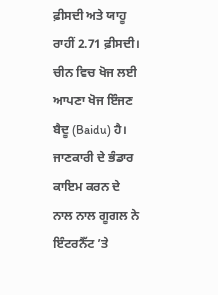ਫ਼ੀਸਦੀ ਅਤੇ ਯਾਹੂ ਰਾਹੀਂ 2.71 ਫ਼ੀਸਦੀ। ਚੀਨ ਵਿਚ ਖੋਜ ਲਈ ਆਪਣਾ ਖੋਜ ਇੰਜਣ ਬੈਦੂ (Baidu) ਹੈ। ਜਾਣਕਾਰੀ ਦੇ ਭੰਡਾਰ ਕਾਇਮ ਕਰਨ ਦੇ ਨਾਲ ਨਾਲ ਗੂਗਲ ਨੇ ਇੰਟਰਨੈੱਟ ’ਤੇ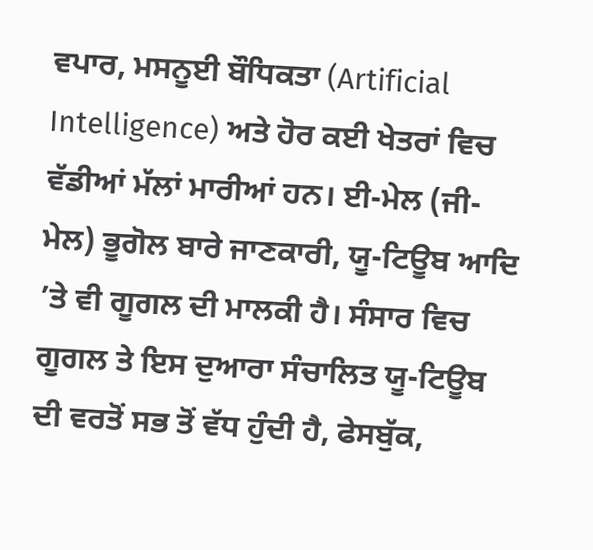ਵਪਾਰ, ਮਸਨੂਈ ਬੌਧਿਕਤਾ (Artificial Intelligence) ਅਤੇ ਹੋਰ ਕਈ ਖੇਤਰਾਂ ਵਿਚ ਵੱਡੀਆਂ ਮੱਲਾਂ ਮਾਰੀਆਂ ਹਨ। ਈ-ਮੇਲ (ਜੀ-ਮੇਲ) ਭੂਗੋਲ ਬਾਰੇ ਜਾਣਕਾਰੀ, ਯੂ-ਟਿਊਬ ਆਦਿ ’ਤੇ ਵੀ ਗੂਗਲ ਦੀ ਮਾਲਕੀ ਹੈ। ਸੰਸਾਰ ਵਿਚ ਗੂਗਲ ਤੇ ਇਸ ਦੁਆਰਾ ਸੰਚਾਲਿਤ ਯੂ-ਟਿਊਬ ਦੀ ਵਰਤੋਂ ਸਭ ਤੋਂ ਵੱਧ ਹੁੰਦੀ ਹੈ, ਫੇਸਬੁੱਕ,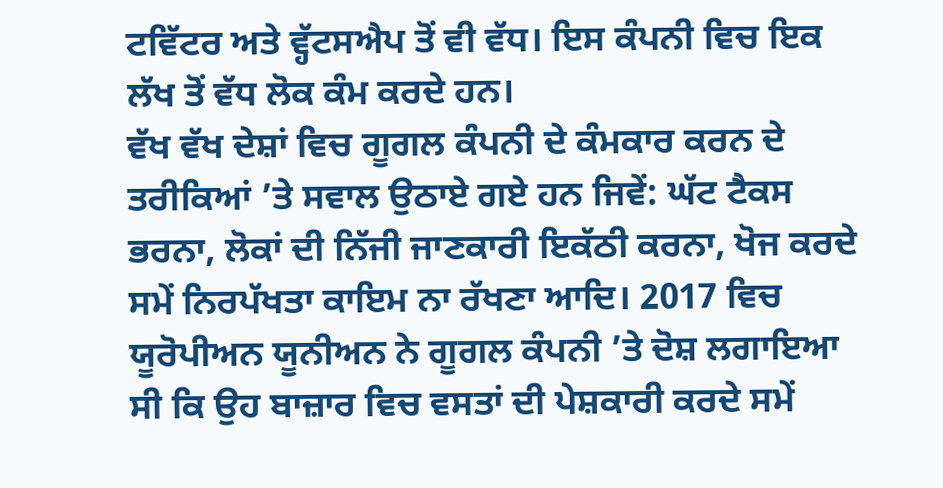ਟਵਿੱਟਰ ਅਤੇ ਵ੍ਹੱਟਸਐਪ ਤੋਂ ਵੀ ਵੱਧ। ਇਸ ਕੰਪਨੀ ਵਿਚ ਇਕ ਲੱਖ ਤੋਂ ਵੱਧ ਲੋਕ ਕੰਮ ਕਰਦੇ ਹਨ।
ਵੱਖ ਵੱਖ ਦੇਸ਼ਾਂ ਵਿਚ ਗੂਗਲ ਕੰਪਨੀ ਦੇ ਕੰਮਕਾਰ ਕਰਨ ਦੇ ਤਰੀਕਿਆਂ ’ਤੇ ਸਵਾਲ ਉਠਾਏ ਗਏ ਹਨ ਜਿਵੇਂ: ਘੱਟ ਟੈਕਸ ਭਰਨਾ, ਲੋਕਾਂ ਦੀ ਨਿੱਜੀ ਜਾਣਕਾਰੀ ਇਕੱਠੀ ਕਰਨਾ, ਖੋਜ ਕਰਦੇ ਸਮੇਂ ਨਿਰਪੱਖਤਾ ਕਾਇਮ ਨਾ ਰੱਖਣਾ ਆਦਿ। 2017 ਵਿਚ ਯੂਰੋਪੀਅਨ ਯੂਨੀਅਨ ਨੇ ਗੂਗਲ ਕੰਪਨੀ ’ਤੇ ਦੋਸ਼ ਲਗਾਇਆ ਸੀ ਕਿ ਉਹ ਬਾਜ਼ਾਰ ਵਿਚ ਵਸਤਾਂ ਦੀ ਪੇਸ਼ਕਾਰੀ ਕਰਦੇ ਸਮੇਂ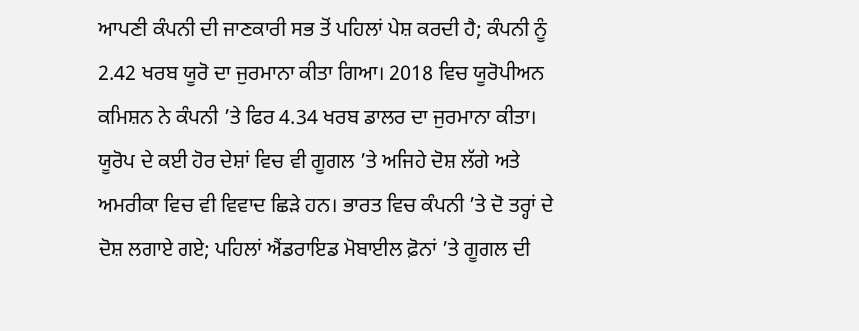ਆਪਣੀ ਕੰਪਨੀ ਦੀ ਜਾਣਕਾਰੀ ਸਭ ਤੋਂ ਪਹਿਲਾਂ ਪੇਸ਼ ਕਰਦੀ ਹੈ; ਕੰਪਨੀ ਨੂੰ 2.42 ਖਰਬ ਯੂਰੋ ਦਾ ਜੁਰਮਾਨਾ ਕੀਤਾ ਗਿਆ। 2018 ਵਿਚ ਯੂਰੋਪੀਅਨ ਕਮਿਸ਼ਨ ਨੇ ਕੰਪਨੀ ’ਤੇ ਫਿਰ 4.34 ਖਰਬ ਡਾਲਰ ਦਾ ਜੁਰਮਾਨਾ ਕੀਤਾ। ਯੂਰੋਪ ਦੇ ਕਈ ਹੋਰ ਦੇਸ਼ਾਂ ਵਿਚ ਵੀ ਗੂਗਲ ’ਤੇ ਅਜਿਹੇ ਦੋਸ਼ ਲੱਗੇ ਅਤੇ ਅਮਰੀਕਾ ਵਿਚ ਵੀ ਵਿਵਾਦ ਛਿੜੇ ਹਨ। ਭਾਰਤ ਵਿਚ ਕੰਪਨੀ ’ਤੇ ਦੋ ਤਰ੍ਹਾਂ ਦੇ ਦੋਸ਼ ਲਗਾਏ ਗਏ; ਪਹਿਲਾਂ ਐਂਡਰਾਇਡ ਮੋਬਾਈਲ ਫ਼ੋਨਾਂ ’ਤੇ ਗੂਗਲ ਦੀ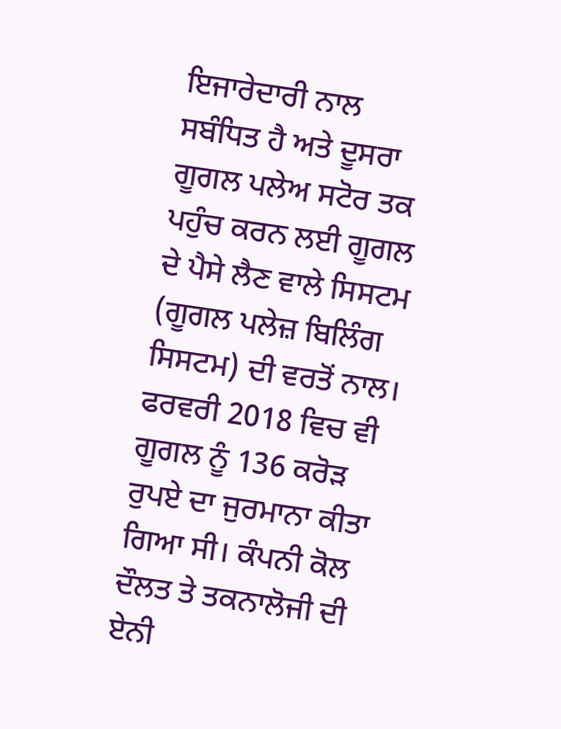ਇਜਾਰੇਦਾਰੀ ਨਾਲ ਸਬੰਧਿਤ ਹੈ ਅਤੇ ਦੂਸਰਾ ਗੂਗਲ ਪਲੇਅ ਸਟੋਰ ਤਕ ਪਹੁੰਚ ਕਰਨ ਲਈ ਗੂਗਲ ਦੇ ਪੈਸੇ ਲੈਣ ਵਾਲੇ ਸਿਸਟਮ (ਗੂਗਲ ਪਲੇਜ਼ ਬਿਲਿੰਗ ਸਿਸਟਮ) ਦੀ ਵਰਤੋਂ ਨਾਲ। ਫਰਵਰੀ 2018 ਵਿਚ ਵੀ ਗੂਗਲ ਨੂੰ 136 ਕਰੋੜ ਰੁਪਏ ਦਾ ਜੁਰਮਾਨਾ ਕੀਤਾ ਗਿਆ ਸੀ। ਕੰਪਨੀ ਕੋਲ ਦੌਲਤ ਤੇ ਤਕਨਾਲੋਜੀ ਦੀ ਏਨੀ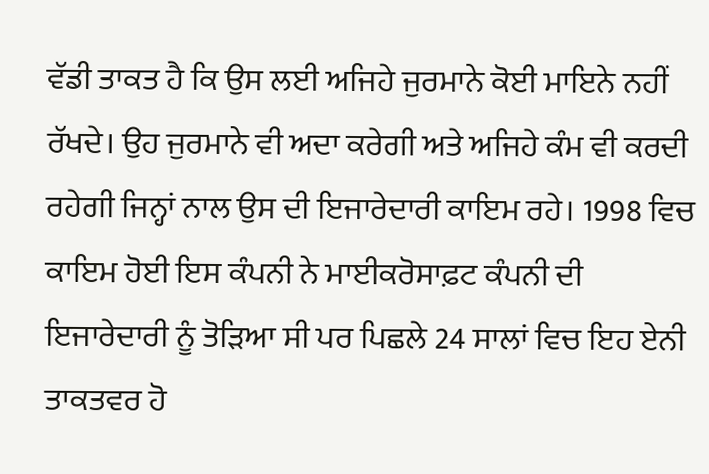ਵੱਡੀ ਤਾਕਤ ਹੈ ਕਿ ਉਸ ਲਈ ਅਜਿਹੇ ਜੁਰਮਾਨੇ ਕੋਈ ਮਾਇਨੇ ਨਹੀਂ ਰੱਖਦੇ। ਉਹ ਜੁਰਮਾਨੇ ਵੀ ਅਦਾ ਕਰੇਗੀ ਅਤੇ ਅਜਿਹੇ ਕੰਮ ਵੀ ਕਰਦੀ ਰਹੇਗੀ ਜਿਨ੍ਹਾਂ ਨਾਲ ਉਸ ਦੀ ਇਜਾਰੇਦਾਰੀ ਕਾਇਮ ਰਹੇ। 1998 ਵਿਚ ਕਾਇਮ ਹੋਈ ਇਸ ਕੰਪਨੀ ਨੇ ਮਾਈਕਰੋਸਾਫ਼ਟ ਕੰਪਨੀ ਦੀ ਇਜਾਰੇਦਾਰੀ ਨੂੰ ਤੋੜਿਆ ਸੀ ਪਰ ਪਿਛਲੇ 24 ਸਾਲਾਂ ਵਿਚ ਇਹ ਏਨੀ ਤਾਕਤਵਰ ਹੋ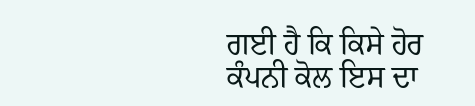ਗਈ ਹੈ ਕਿ ਕਿਸੇ ਹੋਰ ਕੰਪਨੀ ਕੋਲ ਇਸ ਦਾ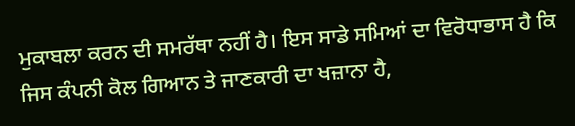ਮੁਕਾਬਲਾ ਕਰਨ ਦੀ ਸਮਰੱਥਾ ਨਹੀਂ ਹੈ। ਇਸ ਸਾਡੇ ਸਮਿਆਂ ਦਾ ਵਿਰੋਧਾਭਾਸ ਹੈ ਕਿ ਜਿਸ ਕੰਪਨੀ ਕੋਲ ਗਿਆਨ ਤੇ ਜਾਣਕਾਰੀ ਦਾ ਖਜ਼ਾਨਾ ਹੈ,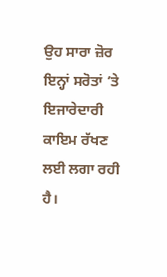ਉਹ ਸਾਰਾ ਜ਼ੋਰ ਇਨ੍ਹਾਂ ਸਰੋਤਾਂ ’ਤੇ ਇਜਾਰੇਦਾਰੀ ਕਾਇਮ ਰੱਖਣ ਲਈ ਲਗਾ ਰਹੀ ਹੈ।